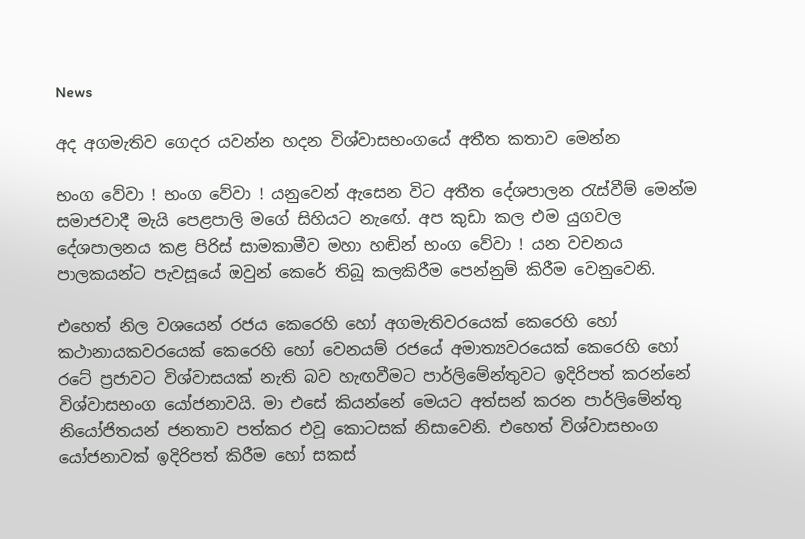News

අද අගමැතිව ගෙදර යවන්න හදන විශ්වාසභංගයේ අතීත කතාව මෙන්න

භංග වේවා ! භංග වේවා ! යනුවෙන් ඇසෙන විට අතීත දේශපාලන රැස්‌වීම් මෙන්ම සමාජවාදී මැයි පෙළපාලි මගේ සිහියට නැඟේ. අප කුඩා කල එම යුගවල දේශපාලනය කළ පිරිස්‌ සාමකාමීව මහා හඬින් භංග වේවා ! යන වචනය පාලකයන්ට පැවසූයේ ඔවුන් කෙරේ තිබූ කලකිරීම පෙන්නුම් කිරීම වෙනුවෙනි.

එහෙත් නිල වශයෙන් රජය කෙරෙහි හෝ අගමැතිවරයෙක්‌ කෙරෙහි හෝ කථානායකවරයෙක්‌ කෙරෙහි හෝ වෙනයම් රජයේ අමාත්‍යවරයෙක්‌ කෙරෙහි හෝ රටේ ප්‍රජාවට විශ්වාසයක්‌ නැති බව හැඟවීමට පාර්ලිමේන්තුවට ඉදිරිපත් කරන්නේ විශ්වාසභංග යෝජනාවයි. මා එසේ කියන්නේ මෙයට අත්සන් කරන පාර්ලිමේන්තු නියෝජිතයන් ජනතාව පත්කර එවූ කොටසක්‌ නිසාවෙනි. එහෙත් විශ්වාසභංග යෝජනාවක්‌ ඉදිරිපත් කිරීම හෝ සකස්‌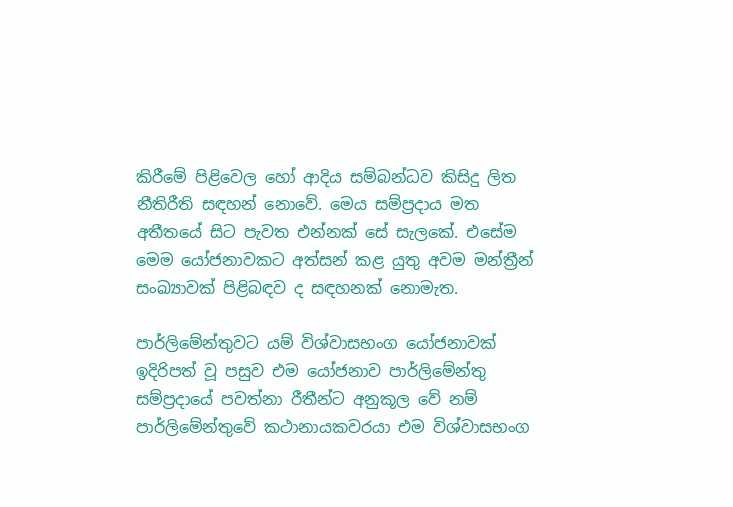කිරීමේ පිළිවෙල හෝ ආදිය සම්බන්ධව කිසිදු ලිත නීතිරීති සඳහන් නොවේ. මෙය සම්ප්‍රදාය මත අතීතයේ සිට පැවත එන්නක්‌ සේ සැලකේ. එසේම මෙම යෝජනාවකට අත්සන් කළ යුතු අවම මන්ත්‍රීන් සංඛ්‍යාවක්‌ පිළිබඳව ද සඳහනක්‌ නොමැත.

පාර්ලිමේන්තුවට යම් විශ්වාසභංග යෝජනාවක්‌ ඉදිරිපත් වූ පසුව එම යෝජනාව පාර්ලිමේන්තු සම්ප්‍රදායේ පවත්නා රීතීන්ට අනුකූල වේ නම් පාර්ලිමේන්තුවේ කථානායකවරයා එම විශ්වාසභංග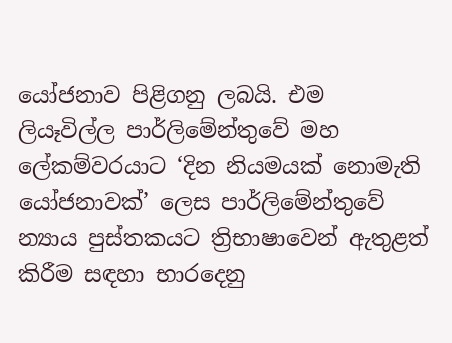යෝජනාව පිළිගනු ලබයි. එම ලියෑවිල්ල පාර්ලිමේන්තුවේ මහ ලේකම්වරයාට ‘දින නියමයක්‌ නොමැති යෝජනාවක්‌’ ලෙස පාර්ලිමේන්තුවේ න්‍යාය පුස්‌තකයට ත්‍රිභාෂාවෙන් ඇතුළත් කිරීම සඳහා භාරදෙනු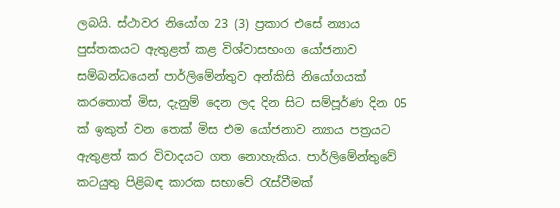ලබයි. ස්‌ථාවර නියෝග 23 (3) ප්‍රකාර එසේ න්‍යාය පුස්‌තකයට ඇතුළත් කළ විශ්වාසභංග යෝජනාව සම්බන්ධයෙන් පාර්ලිමේන්තුව අන්කිසි නියෝගයක්‌ කරතොත් මිස, දැනුම් දෙන ලද දින සිට සම්පූර්ණ දින 05 ක්‌ ඉකුත් වන තෙක්‌ මිස එම යෝජනාව න්‍යාය පත්‍රයට ඇතුළත් කර විවාදයට ගත නොහැකිය. පාර්ලිමේන්තුවේ කටයුතු පිළිබඳ කාරක සභාවේ රැස්‌වීමක්‌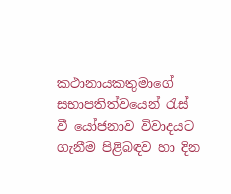කථානායකතුමාගේ සභාපතිත්වයෙන් රැස්‌ වී යෝජනාව විවාදයට ගැනීම පිළිබඳව හා දින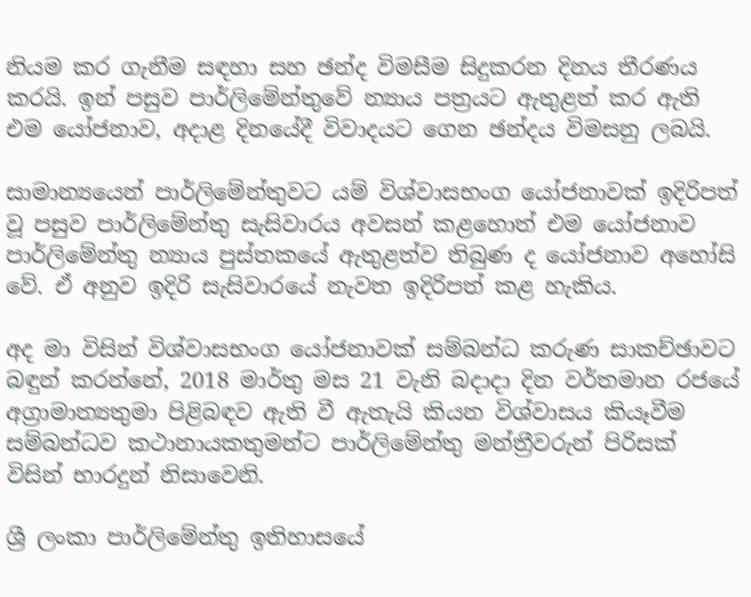නියම කර ගැනීම සඳහා සහ ඡන්ද විමසීම සිදුකරන දිනය තීරණය කරයි. ඉන් පසුව පාර්ලිමේන්තුවේ න්‍යාය පත්‍රයට ඇතුළත් කර ඇති එම යෝජනාව, අදාළ දිනයේදී විවාදයට ගෙන ඡන්දය විමසනු ලබයි.

සාමාන්‍යයෙන් පාර්ලිමේන්තුවට යම් විශ්වාසභංග යෝජනාවක්‌ ඉදිරිපත් වූ පසුව පාර්ලිමේන්තු සැසිවාරය අවසන් කළහොත් එම යෝජනාව පාර්ලිමේන්තු න්‍යාය පුස්‌තකයේ ඇතුළත්ව තිබුණ ද යෝජනාව අහෝසි වේ. ඒ අනුව ඉදිරි සැසිවාරයේ නැවත ඉදිරිපත් කළ හැකිය.

අද මා විසින් විශ්වාසභංග යෝජනාවක්‌ සම්බන්ධ කරුණ සාකච්ඡාවට බඳුන් කරන්නේ, 2018 මාර්තු මස 21 වැනි බදාදා දින වර්තමාන රජයේ අග්‍රාමාත්‍යතුමා පිළිබඳව ඇති වී ඇතැයි කියන විශ්වාසය කියෑවීම සම්බන්ධව කථානායකතුමන්ට පාර්ලිමේන්තු මන්ත්‍රීවරුන් පිරිසක්‌ විසින් භාරදුන් නිසාවෙනි.

ශ්‍රී ලංකා පාර්ලිමේන්තු ඉතිහාසයේ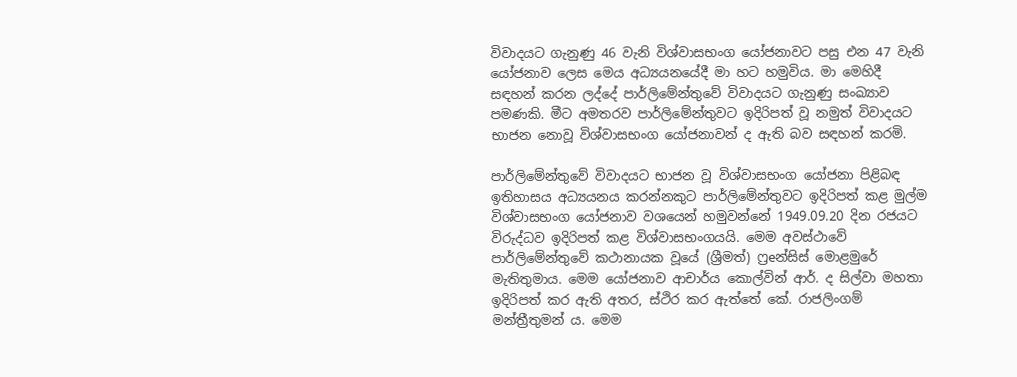විවාදයට ගැනුණු 46 වැනි විශ්වාසභංග යෝජනාවට පසු එන 47 වැනි යෝජනාව ලෙස මෙය අධ්‍යයනයේදී මා හට හමුවිය. මා මෙහිදී සඳහන් කරන ලද්දේ පාර්ලිමේන්තුවේ විවාදයට ගැනුණු සංඛ්‍යාව පමණකි. මීට අමතරව පාර්ලිමේන්තුවට ඉදිරිපත් වූ නමුත් විවාදයට භාජන නොවූ විශ්වාසභංග යෝජනාවන් ද ඇති බව සඳහන් කරමි.

පාර්ලිමේන්තුවේ විවාදයට භාජන වූ විශ්වාසභංග යෝජනා පිළිබඳ ඉතිහාසය අධ්‍යයනය කරන්නකුට පාර්ලිමේන්තුවට ඉදිරිපත් කළ මුල්ම විශ්වාසභංග යෝජනාව වශයෙන් හමුවන්නේ 1949.09.20 දින රජයට විරුද්ධව ඉදිරිපත් කළ විශ්වාසභංගයයි. මෙම අවස්‌ථාවේ පාර්ලිමේන්තුවේ කථානායක වූයේ (ශ්‍රීමත්) ෆ්‍රeන්සිස්‌ මොළමුරේ මැතිතුමාය. මෙම යෝජනාව ආචාර්ය කොල්වින් ආර්. ද සිල්වා මහතා ඉදිරිපත් කර ඇති අතර, ස්‌ථිර කර ඇත්තේ කේ. රාජලිංගම් මන්ත්‍රීතුමන් ය. මෙම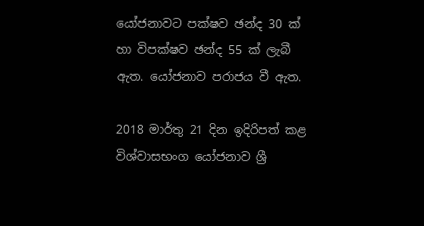යෝජනාවට පක්‌ෂව ඡන්ද 30 ක්‌ හා විපක්‌ෂව ඡන්ද 55 ක්‌ ලැබී ඇත. යෝජනාව පරාජය වී ඇත.

2018 මාර්තු 21 දින ඉදිරිපත් කළ විශ්වාසභංග යෝජනාව ශ්‍රී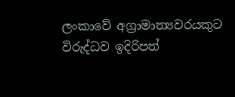ලංකාවේ අග්‍රාමාත්‍යවරයකුට විරුද්ධව ඉදිරිපත්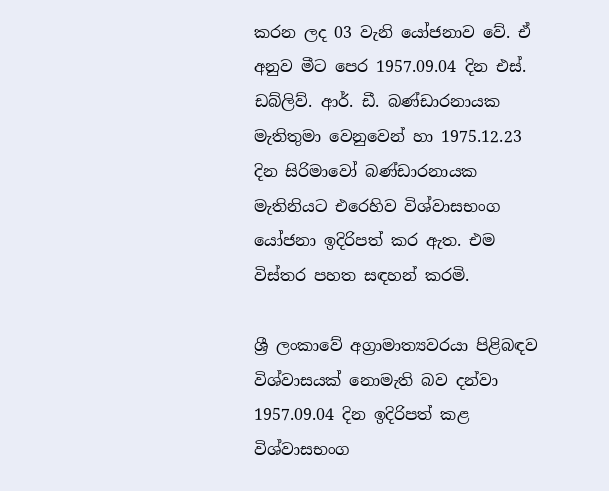කරන ලද 03 වැනි යෝජනාව වේ. ඒ අනුව මීට පෙර 1957.09.04 දින එස්‌. ඩබ්ලිව්. ආර්. ඩී. බණ්‌ඩාරනායක මැතිතුමා වෙනුවෙන් හා 1975.12.23 දින සිරිමාවෝ බණ්‌ඩාරනායක මැතිනියට එරෙහිව විශ්වාසභංග යෝජනා ඉදිරිපත් කර ඇත. එම විස්‌තර පහත සඳහන් කරමි.

ශ්‍රී ලංකාවේ අග්‍රාමාත්‍යවරයා පිළිබඳව විශ්වාසයක්‌ නොමැති බව දන්වා 1957.09.04 දින ඉදිරිපත් කළ විශ්වාසභංග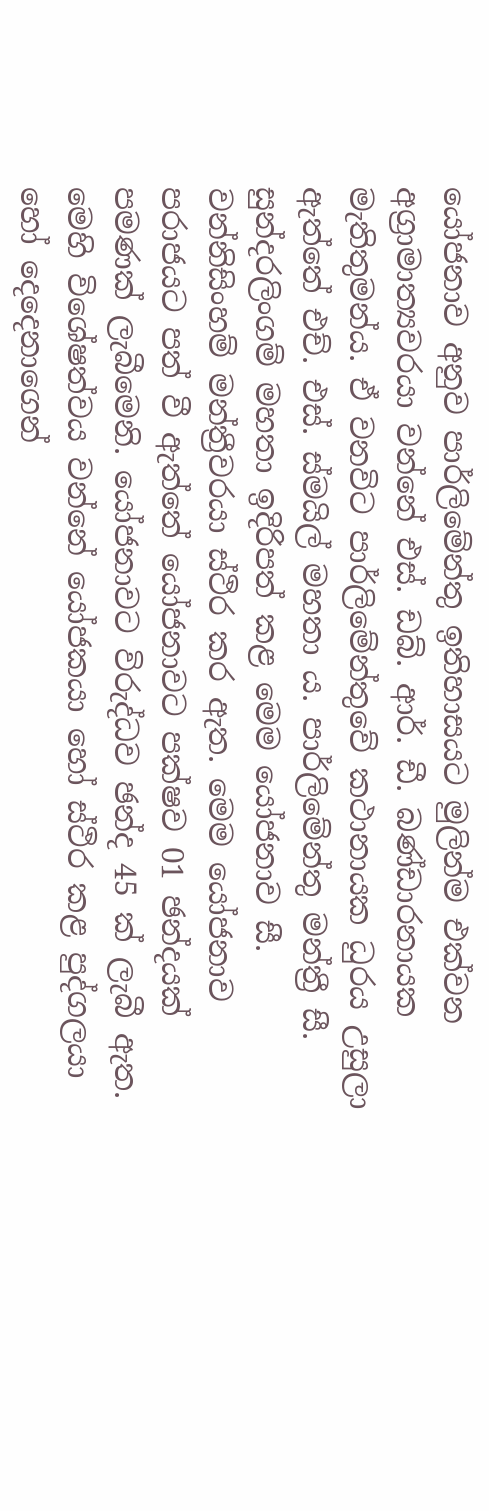යෝජනාව අනුව පාර්ලිමේන්තු ඉතිහාසයට මුලින්ම එක්‌වන අග්‍රාමාත්‍යවරයා වන්නේ එස්‌. ඩබ්. ආර්. ඩී. බණ්‌ඩාරනායක මැතිතුමන්ය. ඒ වනවිට පාර්ලිමේන්තුවේ කථානායක ධුරය උසුලා ඇත්තේ එච්. එස්‌. ස්‌මයිල් මහතා ය. පාර්ලිමේන්තු මන්ත්‍රී සී. සුන්දරලිංගම් මහතා ඉදිරිපත් කළ මෙම යෝජනාව සී. වන්නිසිංහම් මන්ත්‍රීවරයා ස්‌ථිර කර ඇත. මෙම යෝජනාව පරාජයට පත් වී ඇත්තේ යෝජනාවට පක්‌ෂව 01 ඡන්දයක්‌ පමණක්‌ ලැබීමෙනි. යෝජනාවට විරුද්ධව ඡන්ද 45 ක්‌ ලැබී ඇත. මෙහි විශේෂත්වය වන්නේ යෝජකයා හෝ ස්‌ථිර කළ පුද්ගලයා හෝ දෙදෙනාගෙන්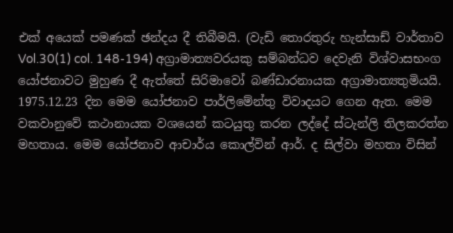එක්‌ අයෙක්‌ පමණක්‌ ඡන්දය දී තිබීමයි. (වැඩි තොරතුරු හැන්සාඩ් වාර්තාව Vol.30(1) col. 148-194) අග්‍රාමාත්‍යවරයකු සම්බන්ධව දෙවැනි විශ්වාසභංග යෝජනාවට මුහුණ දී ඇත්තේ සිරිමාවෝ බණ්‌ඩාරනායක අග්‍රාමාත්‍යතුමියයි. 1975.12.23 දින මෙම යෝජනාව පාර්ලිමේන්තු විවාදයට ගෙන ඇත. මෙම වකවානුවේ කථානායක වශයෙන් කටයුතු කරන ලද්දේ ස්‌ටැන්ලි තිලකරත්න මහතාය. මෙම යෝජනාව ආචාර්ය කොල්වින් ආර්. ද සිල්වා මහතා විසින්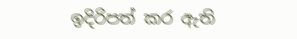ඉදිරිපත් කර ඇති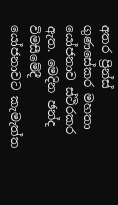අතර ප්‍රින්ස්‌ ගුණසේකර මහතා යෝජනාව ස්‌ථිරකර ඇත. මෙදින ඡන්ද විමසීමේදී යෝජනාවට කැමැත්ත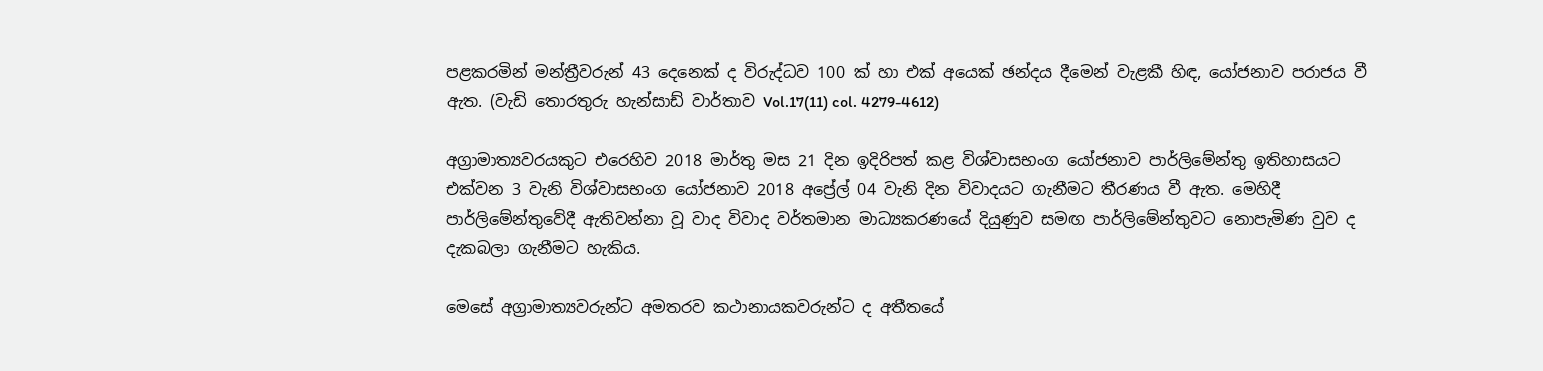පළකරමින් මන්ත්‍රීවරුන් 43 දෙනෙක්‌ ද විරුද්ධව 100 ක්‌ හා එක්‌ අයෙක්‌ ඡන්දය දීමෙන් වැළකී හිඳ, යෝජනාව පරාජය වී ඇත. (වැඩි තොරතුරු හැන්සාඩ් වාර්තාව Vol.17(11) col. 4279-4612)

අග්‍රාමාත්‍යවරයකුට එරෙහිව 2018 මාර්තු මස 21 දින ඉදිරිපත් කළ විශ්වාසභංග යෝජනාව පාර්ලිමේන්තු ඉතිහාසයට එක්‌වන 3 වැනි විශ්වාසභංග යෝජනාව 2018 අප්‍රේල් 04 වැනි දින විවාදයට ගැනීමට තීරණය වී ඇත. මෙහිදී පාර්ලිමේන්තුවේදී ඇතිවන්නා වූ වාද විවාද වර්තමාන මාධ්‍යකරණයේ දියුණුව සමඟ පාර්ලිමේන්තුවට නොපැමිණ වුව ද දැකබලා ගැනීමට හැකිය.

මෙසේ අග්‍රාමාත්‍යවරුන්ට අමතරව කථානායකවරුන්ට ද අතීතයේ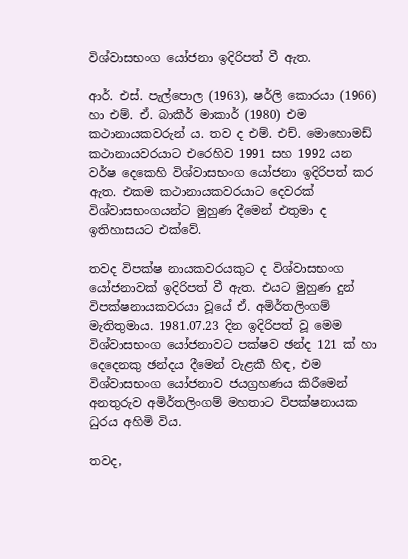විශ්වාසභංග යෝජනා ඉදිරිපත් වී ඇත.

ආර්. එස්‌. පැල්පොල (1963), ෂර්ලි කොරයා (1966) හා එම්. ඒ. බාකීර් මාකාර් (1980) එම කථානායකවරුන් ය. තව ද එම්. එච්. මොහොමඩ් කථානායවරයාට එරෙහිව 1991 සහ 1992 යන වර්ෂ දෙකෙහි විශ්වාසභංග යෝජනා ඉදිරිපත් කර ඇත. එකම කථානායකවරයාට දෙවරක්‌ විශ්වාසභංගයන්ට මුහුණ දීමෙන් එතුමා ද ඉතිහාසයට එක්‌වේ.

තවද විපක්‌ෂ නායකවරයකුට ද විශ්වාසභංග යෝජනාවක්‌ ඉදිරිපත් වී ඇත. එයට මුහුණ දුන් විපක්‌ෂනායකවරයා වූයේ ඒ. අමිර්තලිංගම් මැතිතුමාය. 1981.07.23 දින ඉදිරිපත් වූ මෙම විශ්වාසභංග යෝජනාවට පක්‌ෂව ඡන්ද 121 ක්‌ හා දෙදෙනකු ඡන්දය දීමෙන් වැළකී හිඳ, එම විශ්වාසභංග යෝජනාව ජයග්‍රහණය කිරීමෙන් අනතුරුව අමිර්තලිංගම් මහතාට විපක්‌ෂනායක ධුරය අහිමි විය.

තවද,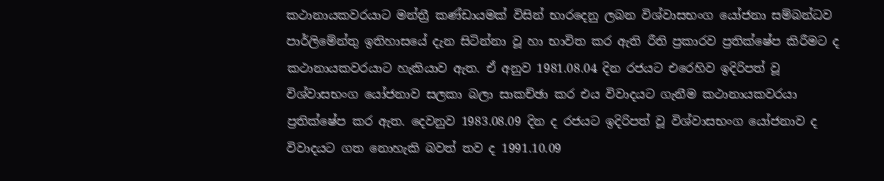කථානායකවරයාට මන්ත්‍රී කණ්‌ඩායමක්‌ විසින් භාරදෙනු ලබන විශ්වාසභංග යෝජනා සම්බන්ධව පාර්ලිමේන්තු ඉතිහාසයේ දැන සිටින්නා වූ හා භාවිත කර ඇති රීති ප්‍රකාරව ප්‍රතික්‌ෂේප කිරීමට ද කථානායකවරයාට හැකියාව ඇත. ඒ අනුව 1981.08.04 දින රජයට එරෙහිව ඉදිරිපත් වූ විශ්වාසභංග යෝජනාව සලකා බලා සාකච්ඡා කර එය විවාදයට ගැනීම කථානායකවරයා ප්‍රතික්‌ෂේප කර ඇත. දෙවනුව 1983.08.09 දින ද රජයට ඉදිරිපත් වූ විශ්වාසභංග යෝජනාව ද විවාදයට ගත නොහැකි බවත් තව ද 1991.10.09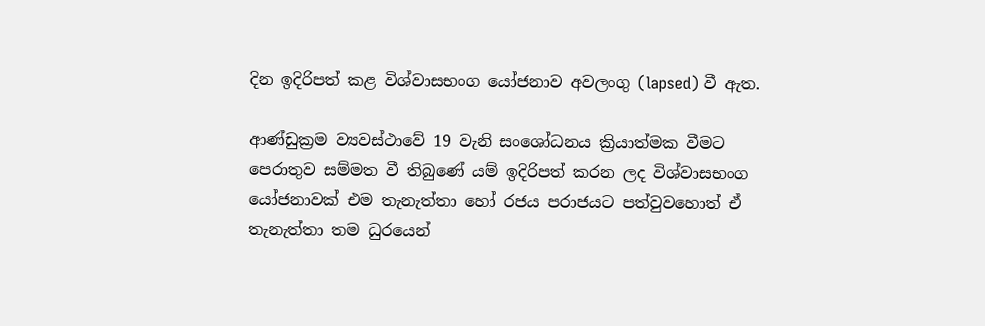දින ඉදිරිපත් කළ විශ්වාසභංග යෝජනාව අවලංගු (lapsed) වී ඇත.

ආණ්‌ඩුක්‍රම ව්‍යවස්‌ථාවේ 19 වැනි සංශෝධනය ක්‍රියාත්මක වීමට පෙරාතුව සම්මත වී තිබුණේ යම් ඉදිරිපත් කරන ලද විශ්වාසභංග යෝජනාවක්‌ එම තැනැත්තා හෝ රජය පරාජයට පත්වුවහොත් ඒ තැනැත්තා තම ධුරයෙන්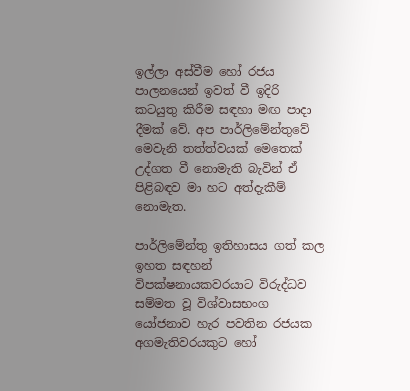ඉල්ලා අස්‌වීම හෝ රජය පාලනයෙන් ඉවත් වී ඉදිරි කටයුතු කිරීම සඳහා මඟ පාදා දීමක්‌ වේ. අප පාර්ලිමේන්තුවේ මෙවැනි තත්ත්වයක්‌ මෙතෙක්‌ උද්ගත වී නොමැති බැවින් ඒ පිළිබඳව මා හට අත්දැකීම් නොමැත.

පාර්ලිමේන්තු ඉතිහාසය ගත් කල ඉහත සඳහන් විපක්‌ෂනායකවරයාට විරුද්ධව සම්මත වූ විශ්වාසභංග යෝජනාව හැර පවතින රජයක අගමැතිවරයකුට හෝ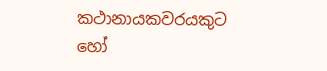කථානායකවරයකුට හෝ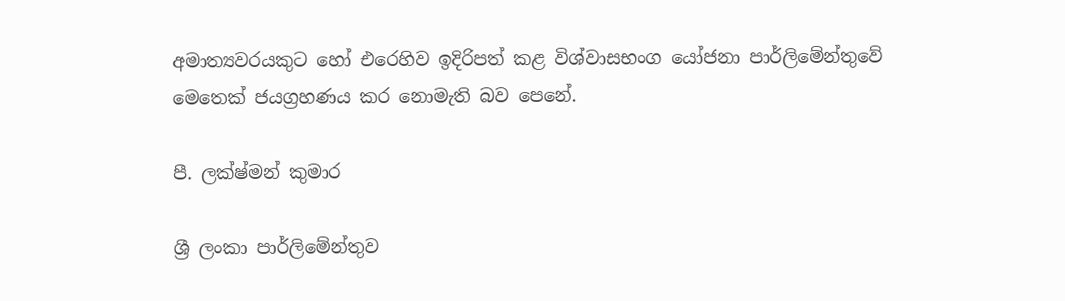අමාත්‍යවරයකුට හෝ එරෙහිව ඉදිරිපත් කළ විශ්වාසභංග යෝජනා පාර්ලිමේන්තුවේ මෙතෙක්‌ ජයග්‍රහණය කර නොමැති බව පෙනේ.

පී. ලක්‌ෂ්මන් කුමාර

ශ්‍රී ලංකා පාර්ලිමේන්තුව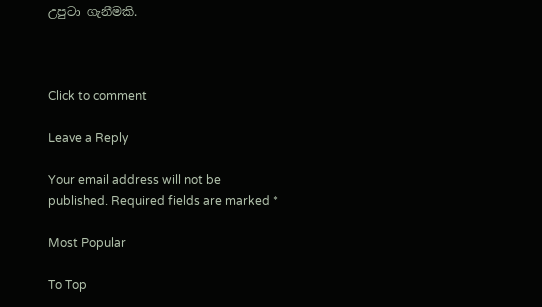උපුටා ගැනීමකි.



Click to comment

Leave a Reply

Your email address will not be published. Required fields are marked *

Most Popular

To Top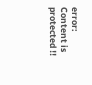error: Content is protected !!